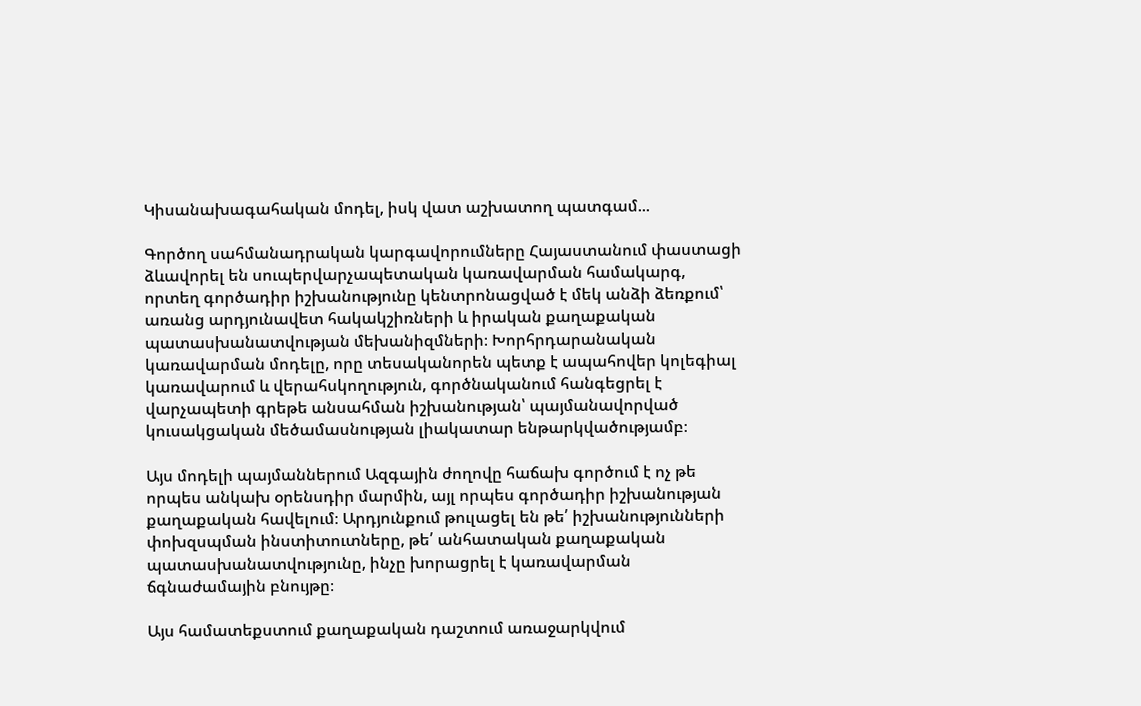Կիսանախագահական մոդել, իսկ վատ աշխատող պատգամ...

Գործող սահմանադրական կարգավորումները Հայաստանում փաստացի ձևավորել են սուպերվարչապետական կառավարման համակարգ, որտեղ գործադիր իշխանությունը կենտրոնացված է մեկ անձի ձեռքում՝ առանց արդյունավետ հակակշիռների և իրական քաղաքական պատասխանատվության մեխանիզմների։ Խորհրդարանական կառավարման մոդելը, որը տեսականորեն պետք է ապահովեր կոլեգիալ կառավարում և վերահսկողություն, գործնականում հանգեցրել է վարչապետի գրեթե անսահման իշխանության՝ պայմանավորված կուսակցական մեծամասնության լիակատար ենթարկվածությամբ։

Այս մոդելի պայմաններում Ազգային ժողովը հաճախ գործում է ոչ թե որպես անկախ օրենսդիր մարմին, այլ որպես գործադիր իշխանության քաղաքական հավելում։ Արդյունքում թուլացել են թե՛ իշխանությունների փոխզսպման ինստիտուտները, թե՛ անհատական քաղաքական պատասխանատվությունը, ինչը խորացրել է կառավարման ճգնաժամային բնույթը։

Այս համատեքստում քաղաքական դաշտում առաջարկվում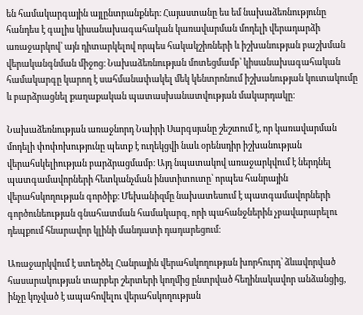են համակարգային այլընտրանքներ։ Հայաստանը ես եմ նախաձեռնությունը հանդես է գալիս կիսանախագահական կառավարման մոդելի վերադարձի առաջարկով՝ այն դիտարկելով որպես հակակշիռների և իշխանության բաշխման վերականգնման միջոց։ Նախաձեռնության մոտեցմամբ՝ կիսանախագահական համակարգը կարող է սահմանափակել մեկ կենտրոնում իշխանության կուտակումը և բարձրացնել քաղաքական պատասխանատվության մակարդակը։

Նախաձեռնության առաջնորդ Նաիրի Սարգսյանը շեշտում է, որ կառավարման մոդելի փոփոխությունը պետք է ուղեկցվի նաև օրենսդիր իշխանության վերահսկելիության բարձրացմամբ։ Այդ նպատակով առաջարկվում է ներդնել պատգամավորների հետկանչման ինստիտուտը՝ որպես հանրային վերահսկողության գործիք։ Մեխանիզմը նախատեսում է պատգամավորների գործունեության գնահատման համակարգ, որի պահանջներին չբավարարելու դեպքում հնարավոր կլինի մանդատի դադարեցում։

Առաջարկվում է ստեղծել Հանրային վերահսկողության խորհուրդ՝ ձևավորված հասարակության տարբեր շերտերի կողմից ընտրված հեղինակավոր անձանցից, ինչը կոչված է ապահովելու վերահսկողության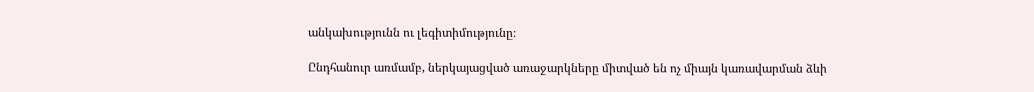անկախությունն ու լեգիտիմությունը։

Ընդհանուր առմամբ, ներկայացված առաջարկները միտված են ոչ միայն կառավարման ձևի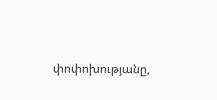փոփոխությանը,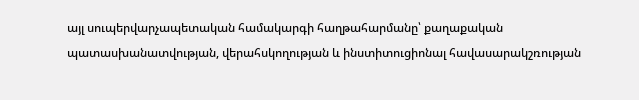այլ սուպերվարչապետական համակարգի հաղթահարմանը՝ քաղաքական պատասխանատվության, վերահսկողության և ինստիտուցիոնալ հավասարակշռության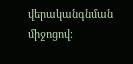վերականգնման միջոցով։